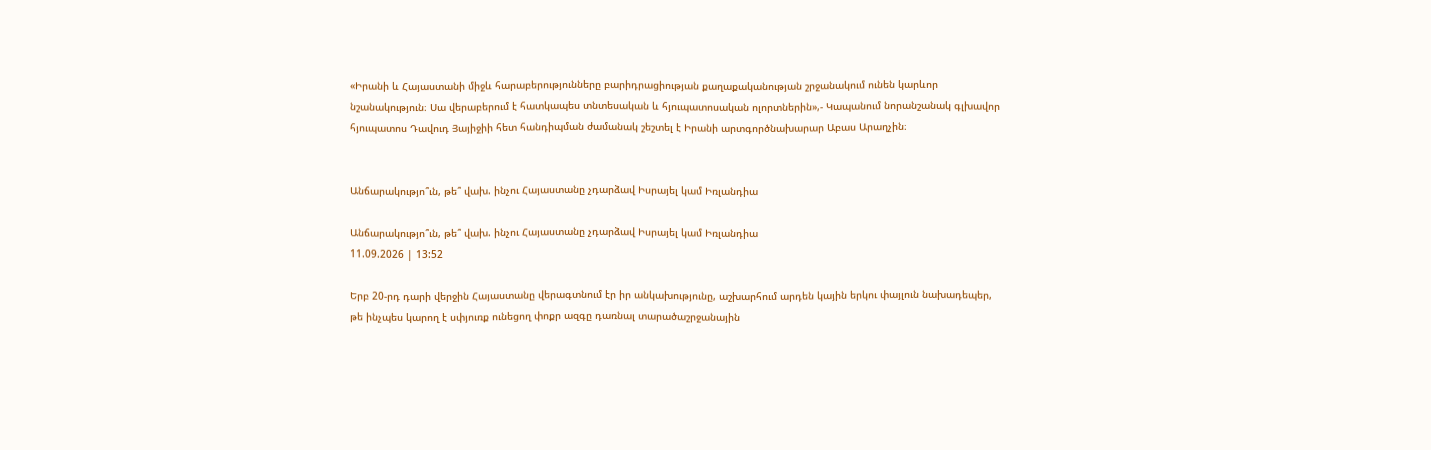«Իրանի և Հայաստանի միջև հարաբերությունները բարիդրացիության քաղաքականության շրջանակում ունեն կարևոր նշանակություն։ Սա վերաբերում է հատկապես տնտեսական և հյուպատոսական ոլորտներին»,- Կապանում նորանշանակ գլխավոր հյուպատոս Դավուդ Յայիջիի հետ հանդիպման ժամանակ շեշտել է Իրանի արտգործնախարար Աբաս Արաղչին։


Անճարակությո՞ւն, թե՞ վախ. ինչու Հայաստանը չդարձավ Իսրայել կամ Իռլանդիա

Անճարակությո՞ւն, թե՞ վախ. ինչու Հայաստանը չդարձավ Իսրայել կամ Իռլանդիա
11.09.2026 | 13:52

Երբ 20-րդ դարի վերջին Հայաստանը վերագտնում էր իր անկախությունը, աշխարհում արդեն կային երկու փայլուն նախադեպեր, թե ինչպես կարող է սփյուռք ունեցող փոքր ազգը դառնալ տարածաշրջանային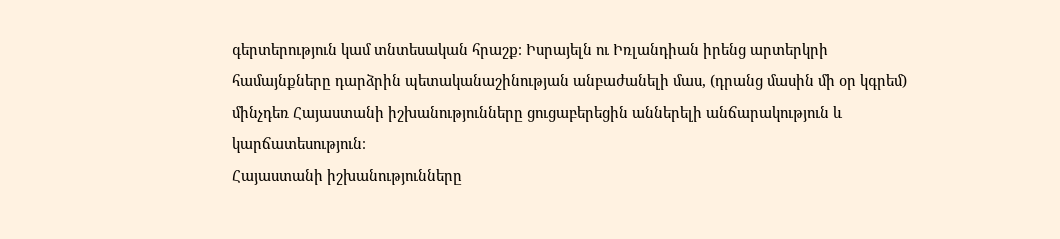գերտերություն կամ տնտեսական հրաշք։ Իսրայելն ու Իռլանդիան իրենց արտերկրի համայնքները դարձրին պետականաշինության անբաժանելի մաս, (դրանց մասին մի օր կգրեմ) մինչդեռ Հայաստանի իշխանությունները ցուցաբերեցին աններելի անճարակություն և կարճատեսություն։
Հայաստանի իշխանությունները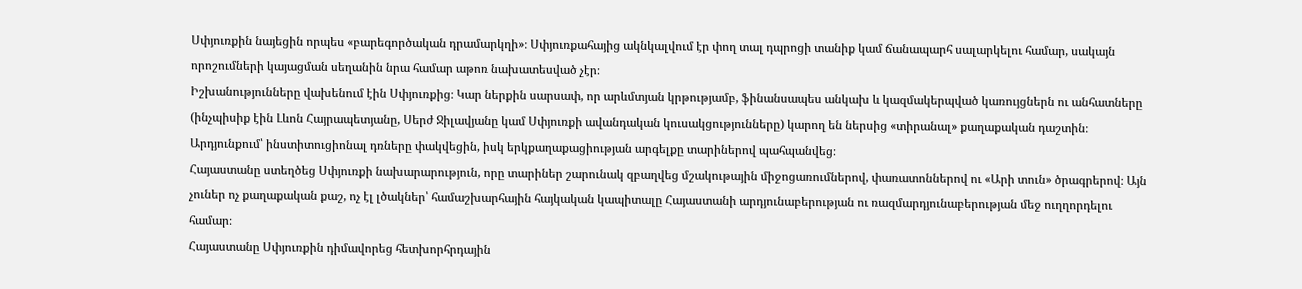Սփյուռքին նայեցին որպես «բարեգործական դրամարկղի»։ Սփյուռքահայից ակնկալվում էր փող տալ դպրոցի տանիք կամ ճանապարհ սալարկելու համար, սակայն որոշումների կայացման սեղանին նրա համար աթոռ նախատեսված չէր։
Իշխանությունները վախենում էին Սփյուռքից։ Կար ներքին սարսափ, որ արևմտյան կրթությամբ, ֆինանսապես անկախ և կազմակերպված կառույցներն ու անհատները (ինչպիսիք էին Լևոն Հայրապետյանը, Սերժ Ջիլավյանը կամ Սփյուռքի ավանդական կուսակցությունները) կարող են ներսից «տիրանալ» քաղաքական դաշտին։ Արդյունքում՝ ինստիտուցիոնալ դռները փակվեցին, իսկ երկքաղաքացիության արգելքը տարիներով պահպանվեց։
Հայաստանը ստեղծեց Սփյուռքի նախարարություն, որը տարիներ շարունակ զբաղվեց մշակութային միջոցառումներով, փառատոններով ու «Արի տուն» ծրագրերով։ Այն չուներ ոչ քաղաքական քաշ, ոչ էլ լծակներ՝ համաշխարհային հայկական կապիտալը Հայաստանի արդյունաբերության ու ռազմարդյունաբերության մեջ ուղղորդելու համար։
Հայաստանը Սփյուռքին դիմավորեց հետխորհրդային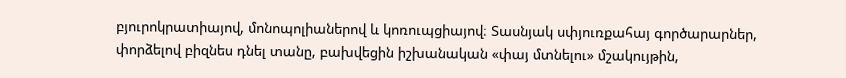բյուրոկրատիայով, մոնոպոլիաներով և կոռուպցիայով։ Տասնյակ սփյուռքահայ գործարարներ, փորձելով բիզնես դնել տանը, բախվեցին իշխանական «փայ մտնելու» մշակույթին,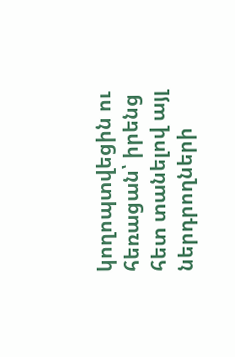կողոպտվեցին ու հեռացան՝ իրենց հետ տանելով այլ ներդրողների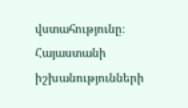վստահությունը։
Հայաստանի իշխանությունների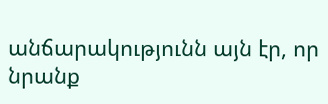անճարակությունն այն էր, որ նրանք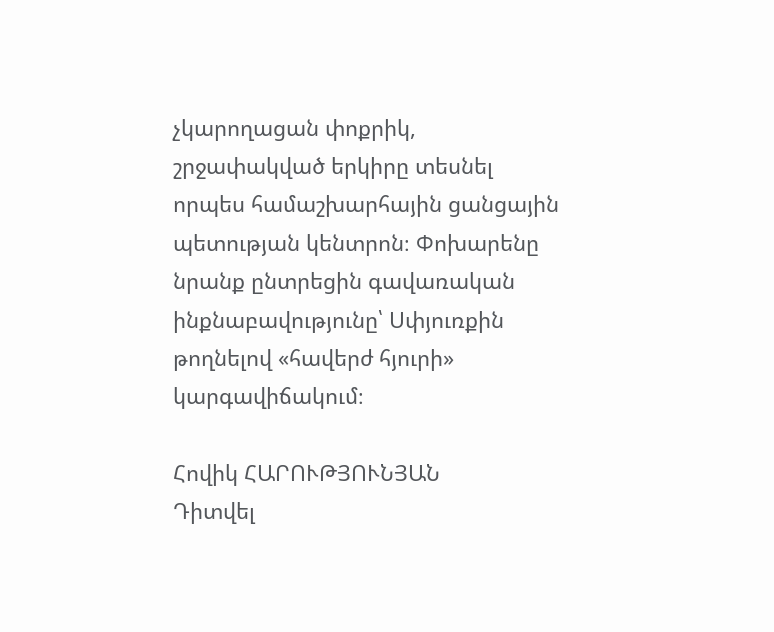չկարողացան փոքրիկ, շրջափակված երկիրը տեսնել որպես համաշխարհային ցանցային պետության կենտրոն։ Փոխարենը նրանք ընտրեցին գավառական ինքնաբավությունը՝ Սփյուռքին թողնելով «հավերժ հյուրի» կարգավիճակում։

Հովիկ ՀԱՐՈՒԹՅՈՒՆՅԱՆ
Դիտվել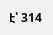է՝ 314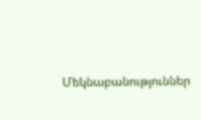Մեկնաբանություններ